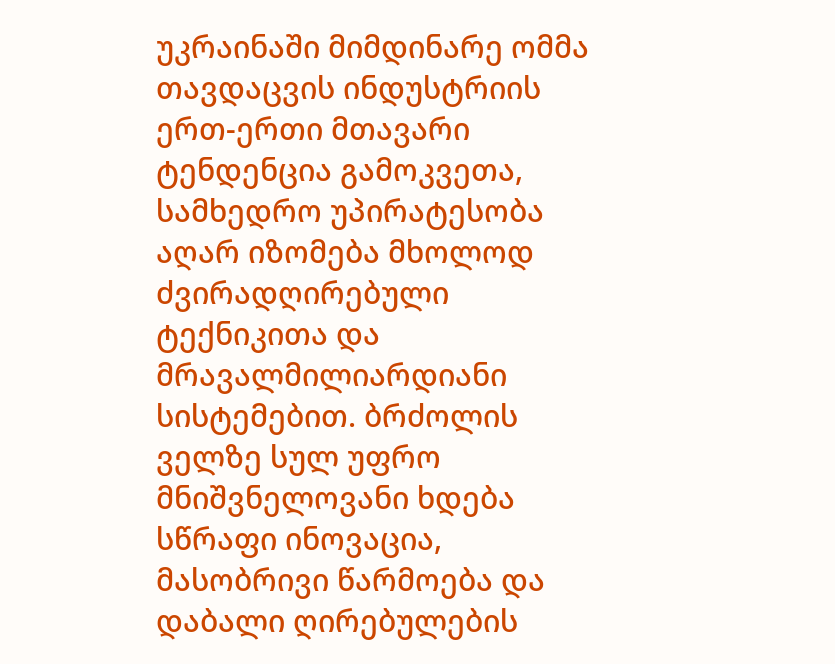უკრაინაში მიმდინარე ომმა თავდაცვის ინდუსტრიის ერთ-ერთი მთავარი ტენდენცია გამოკვეთა, სამხედრო უპირატესობა აღარ იზომება მხოლოდ ძვირადღირებული ტექნიკითა და მრავალმილიარდიანი სისტემებით. ბრძოლის ველზე სულ უფრო მნიშვნელოვანი ხდება სწრაფი ინოვაცია, მასობრივი წარმოება და დაბალი ღირებულების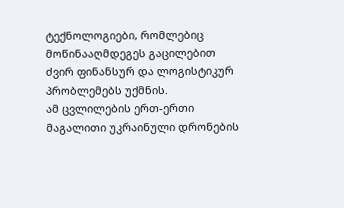ტექნოლოგიები, რომლებიც მოწინააღმდეგეს გაცილებით ძვირ ფინანსურ და ლოგისტიკურ პრობლემებს უქმნის.
ამ ცვლილების ერთ-ერთი მაგალითი უკრაინული დრონების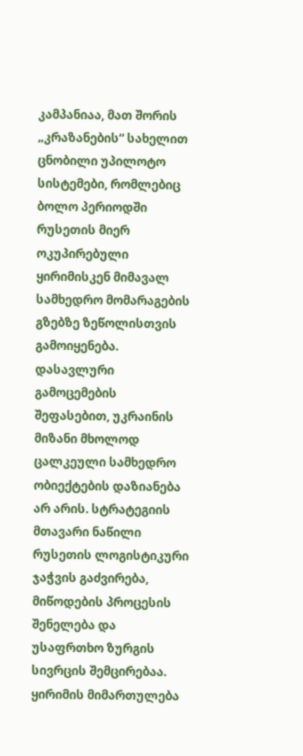კამპანიაა, მათ შორის „კრაზანების“ სახელით ცნობილი უპილოტო სისტემები, რომლებიც ბოლო პერიოდში რუსეთის მიერ ოკუპირებული ყირიმისკენ მიმავალ სამხედრო მომარაგების გზებზე ზეწოლისთვის გამოიყენება. დასავლური გამოცემების შეფასებით, უკრაინის მიზანი მხოლოდ ცალკეული სამხედრო ობიექტების დაზიანება არ არის. სტრატეგიის მთავარი ნაწილი რუსეთის ლოგისტიკური ჯაჭვის გაძვირება, მიწოდების პროცესის შენელება და უსაფრთხო ზურგის სივრცის შემცირებაა.
ყირიმის მიმართულება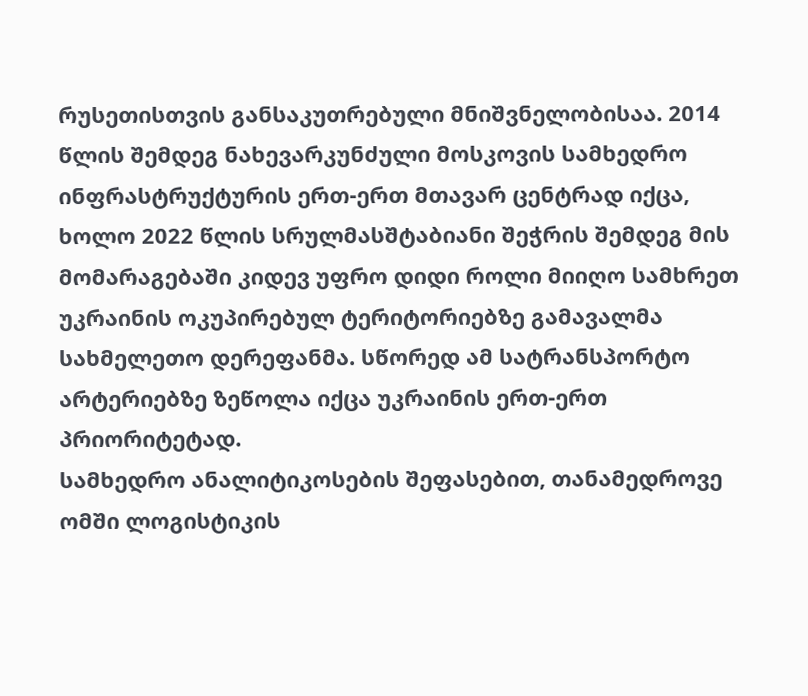რუსეთისთვის განსაკუთრებული მნიშვნელობისაა. 2014 წლის შემდეგ ნახევარკუნძული მოსკოვის სამხედრო ინფრასტრუქტურის ერთ-ერთ მთავარ ცენტრად იქცა, ხოლო 2022 წლის სრულმასშტაბიანი შეჭრის შემდეგ მის მომარაგებაში კიდევ უფრო დიდი როლი მიიღო სამხრეთ უკრაინის ოკუპირებულ ტერიტორიებზე გამავალმა სახმელეთო დერეფანმა. სწორედ ამ სატრანსპორტო არტერიებზე ზეწოლა იქცა უკრაინის ერთ-ერთ პრიორიტეტად.
სამხედრო ანალიტიკოსების შეფასებით, თანამედროვე ომში ლოგისტიკის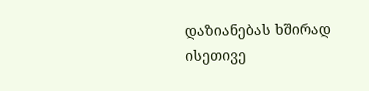დაზიანებას ხშირად ისეთივე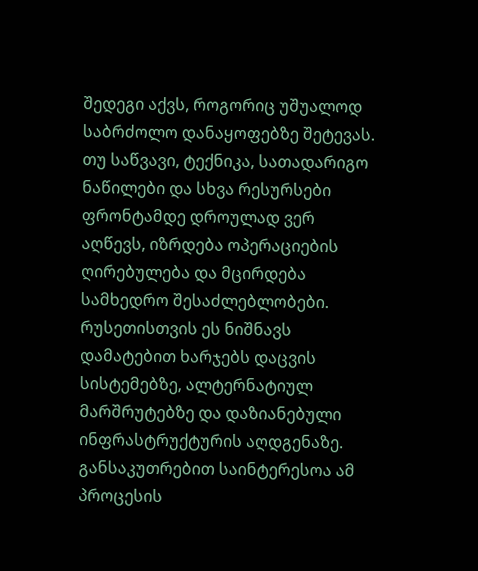შედეგი აქვს, როგორიც უშუალოდ საბრძოლო დანაყოფებზე შეტევას. თუ საწვავი, ტექნიკა, სათადარიგო ნაწილები და სხვა რესურსები ფრონტამდე დროულად ვერ აღწევს, იზრდება ოპერაციების ღირებულება და მცირდება სამხედრო შესაძლებლობები. რუსეთისთვის ეს ნიშნავს დამატებით ხარჯებს დაცვის სისტემებზე, ალტერნატიულ მარშრუტებზე და დაზიანებული ინფრასტრუქტურის აღდგენაზე.
განსაკუთრებით საინტერესოა ამ პროცესის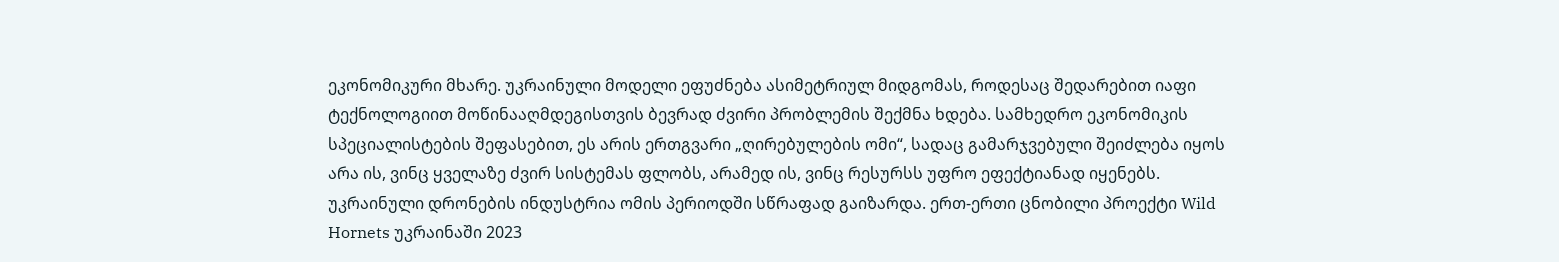ეკონომიკური მხარე. უკრაინული მოდელი ეფუძნება ასიმეტრიულ მიდგომას, როდესაც შედარებით იაფი ტექნოლოგიით მოწინააღმდეგისთვის ბევრად ძვირი პრობლემის შექმნა ხდება. სამხედრო ეკონომიკის სპეციალისტების შეფასებით, ეს არის ერთგვარი „ღირებულების ომი“, სადაც გამარჯვებული შეიძლება იყოს არა ის, ვინც ყველაზე ძვირ სისტემას ფლობს, არამედ ის, ვინც რესურსს უფრო ეფექტიანად იყენებს.
უკრაინული დრონების ინდუსტრია ომის პერიოდში სწრაფად გაიზარდა. ერთ-ერთი ცნობილი პროექტი Wild Hornets უკრაინაში 2023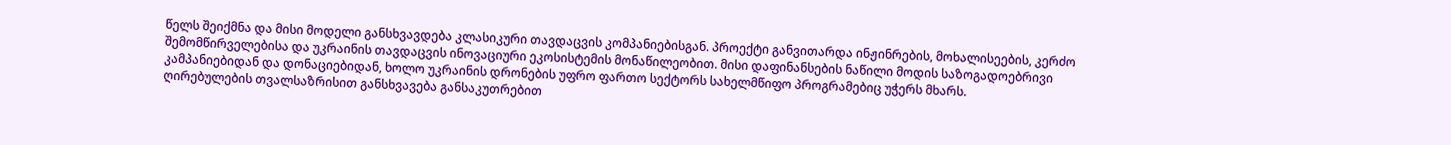წელს შეიქმნა და მისი მოდელი განსხვავდება კლასიკური თავდაცვის კომპანიებისგან. პროექტი განვითარდა ინჟინრების, მოხალისეების, კერძო შემომწირველებისა და უკრაინის თავდაცვის ინოვაციური ეკოსისტემის მონაწილეობით. მისი დაფინანსების ნაწილი მოდის საზოგადოებრივი კამპანიებიდან და დონაციებიდან, ხოლო უკრაინის დრონების უფრო ფართო სექტორს სახელმწიფო პროგრამებიც უჭერს მხარს.
ღირებულების თვალსაზრისით განსხვავება განსაკუთრებით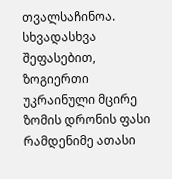თვალსაჩინოა. სხვადასხვა შეფასებით, ზოგიერთი უკრაინული მცირე ზომის დრონის ფასი რამდენიმე ათასი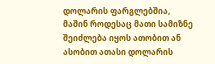დოლარის ფარგლებშია, მაშინ როდესაც მათი სამიზნე შეიძლება იყოს ათობით ან ასობით ათასი დოლარის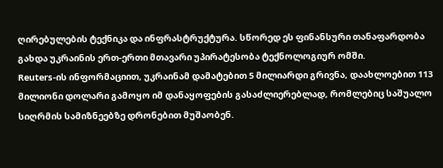ღირებულების ტექნიკა და ინფრასტრუქტურა. სწორედ ეს ფინანსური თანაფარდობა გახდა უკრაინის ერთ-ერთი მთავარი უპირატესობა ტექნოლოგიურ ომში.
Reuters-ის ინფორმაციით, უკრაინამ დამატებით 5 მილიარდი გრივნა, დაახლოებით 113 მილიონი დოლარი გამოყო იმ დანაყოფების გასაძლიერებლად, რომლებიც საშუალო სიღრმის სამიზნეებზე დრონებით მუშაობენ.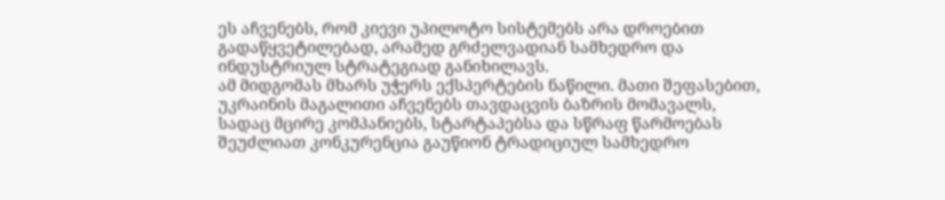ეს აჩვენებს, რომ კიევი უპილოტო სისტემებს არა დროებით გადაწყვეტილებად, არამედ გრძელვადიან სამხედრო და ინდუსტრიულ სტრატეგიად განიხილავს.
ამ მიდგომას მხარს უჭერს ექსპერტების ნაწილი. მათი შეფასებით, უკრაინის მაგალითი აჩვენებს თავდაცვის ბაზრის მომავალს, სადაც მცირე კომპანიებს, სტარტაპებსა და სწრაფ წარმოებას შეუძლიათ კონკურენცია გაუწიონ ტრადიციულ სამხედრო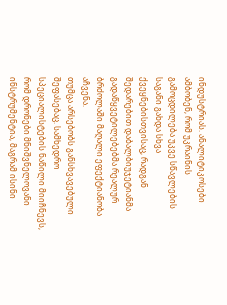ინდუსტრიას. ანალიტიკოსები ამბობენ, რომ უკრაინის გამოცდილება უკვე სწავლების საგანი გახდა სხვა ქვეყნებისთვისაც, რადგან შედარებით დაბალბიუჯეტიანმა გადაწყვეტილებებმა რეალურ ბრძოლაში მაღალი ეფექტიანობა აჩვენა.
თუმცა არსებობს განსხვავებული შეფასებაც. სამხედრო სპეციალისტების ნაწილი მიიჩნევს, რომ დრონები მნიშვნელოვანი ინსტრუმენტია, მაგრამ ისინი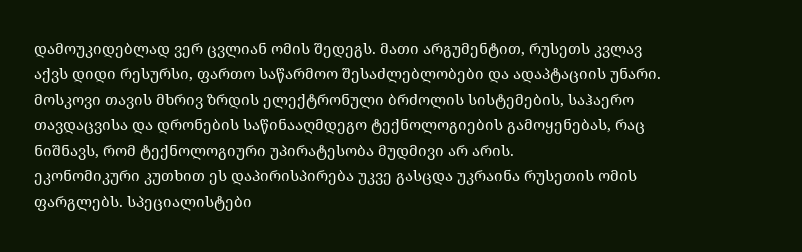დამოუკიდებლად ვერ ცვლიან ომის შედეგს. მათი არგუმენტით, რუსეთს კვლავ აქვს დიდი რესურსი, ფართო საწარმოო შესაძლებლობები და ადაპტაციის უნარი. მოსკოვი თავის მხრივ ზრდის ელექტრონული ბრძოლის სისტემების, საჰაერო თავდაცვისა და დრონების საწინააღმდეგო ტექნოლოგიების გამოყენებას, რაც ნიშნავს, რომ ტექნოლოგიური უპირატესობა მუდმივი არ არის.
ეკონომიკური კუთხით ეს დაპირისპირება უკვე გასცდა უკრაინა რუსეთის ომის ფარგლებს. სპეციალისტები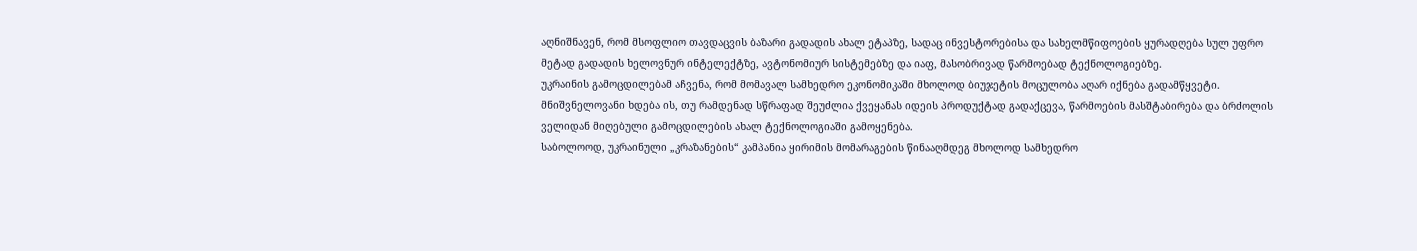აღნიშნავენ, რომ მსოფლიო თავდაცვის ბაზარი გადადის ახალ ეტაპზე, სადაც ინვესტორებისა და სახელმწიფოების ყურადღება სულ უფრო მეტად გადადის ხელოვნურ ინტელექტზე, ავტონომიურ სისტემებზე და იაფ, მასობრივად წარმოებად ტექნოლოგიებზე.
უკრაინის გამოცდილებამ აჩვენა, რომ მომავალ სამხედრო ეკონომიკაში მხოლოდ ბიუჯეტის მოცულობა აღარ იქნება გადამწყვეტი. მნიშვნელოვანი ხდება ის, თუ რამდენად სწრაფად შეუძლია ქვეყანას იდეის პროდუქტად გადაქცევა, წარმოების მასშტაბირება და ბრძოლის ველიდან მიღებული გამოცდილების ახალ ტექნოლოგიაში გამოყენება.
საბოლოოდ, უკრაინული „კრაზანების“ კამპანია ყირიმის მომარაგების წინააღმდეგ მხოლოდ სამხედრო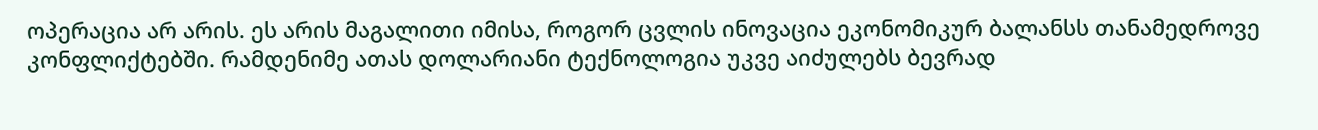ოპერაცია არ არის. ეს არის მაგალითი იმისა, როგორ ცვლის ინოვაცია ეკონომიკურ ბალანსს თანამედროვე კონფლიქტებში. რამდენიმე ათას დოლარიანი ტექნოლოგია უკვე აიძულებს ბევრად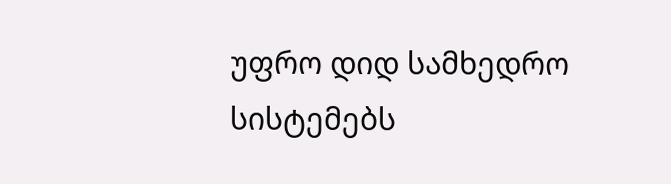უფრო დიდ სამხედრო სისტემებს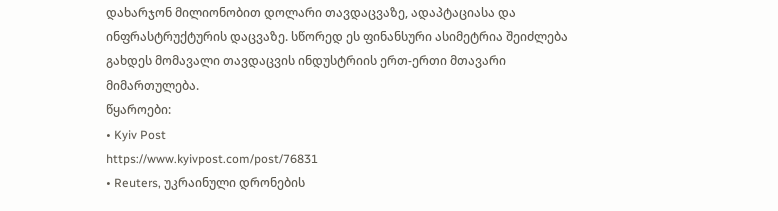დახარჯონ მილიონობით დოლარი თავდაცვაზე, ადაპტაციასა და ინფრასტრუქტურის დაცვაზე. სწორედ ეს ფინანსური ასიმეტრია შეიძლება გახდეს მომავალი თავდაცვის ინდუსტრიის ერთ-ერთი მთავარი მიმართულება.
წყაროები:
• Kyiv Post
https://www.kyivpost.com/post/76831
• Reuters, უკრაინული დრონების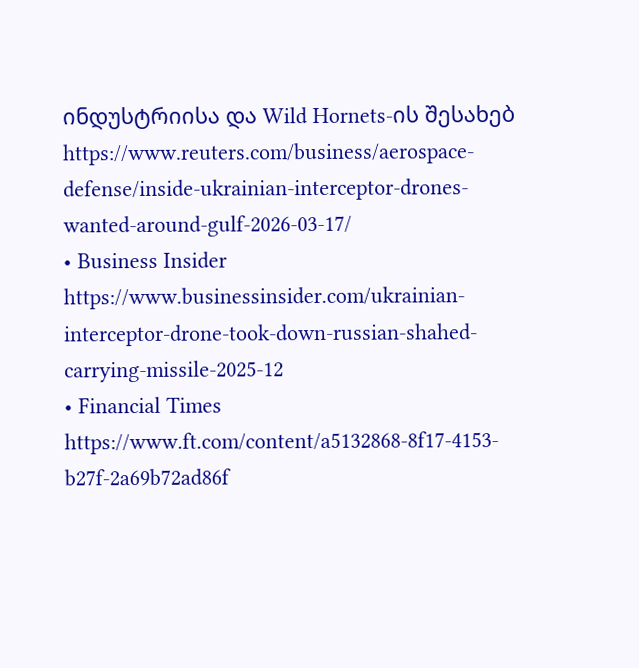ინდუსტრიისა და Wild Hornets-ის შესახებ
https://www.reuters.com/business/aerospace-defense/inside-ukrainian-interceptor-drones-wanted-around-gulf-2026-03-17/
• Business Insider
https://www.businessinsider.com/ukrainian-interceptor-drone-took-down-russian-shahed-carrying-missile-2025-12
• Financial Times
https://www.ft.com/content/a5132868-8f17-4153-b27f-2a69b72ad86f